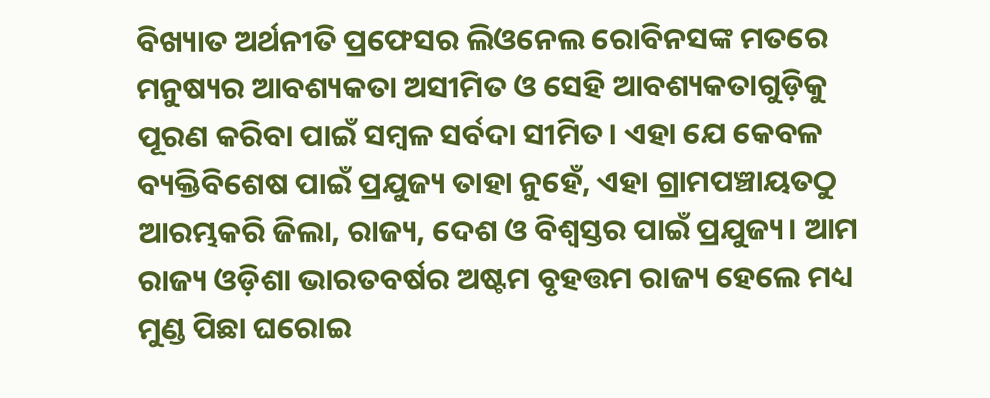ବିଖ୍ୟାତ ଅର୍ଥନୀତି ପ୍ରଫେସର ଲିଓନେଲ ରୋବିନସଙ୍କ ମତରେ ମନୁଷ୍ୟର ଆବଶ୍ୟକତା ଅସୀମିତ ଓ ସେହି ଆବଶ୍ୟକତାଗୁଡ଼ିକୁ ପୂରଣ କରିବା ପାଇଁ ସମ୍ବଳ ସର୍ବଦା ସୀମିତ। ଏହା ଯେ କେବଳ ବ୍ୟକ୍ତିବିଶେଷ ପାଇଁ ପ୍ରଯୁଜ୍ୟ ତାହା ନୁହେଁ, ଏହା ଗ୍ରାମପଞ୍ଚାୟତଠୁ ଆରମ୍ଭକରି ଜିଲା, ରାଜ୍ୟ, ଦେଶ ଓ ବିଶ୍ୱସ୍ତର ପାଇଁ ପ୍ରଯୁଜ୍ୟ। ଆମ ରାଜ୍ୟ ଓଡ଼ିଶା ଭାରତବର୍ଷର ଅଷ୍ଟମ ବୃହତ୍ତମ ରାଜ୍ୟ ହେଲେ ମଧ୍ୟ ମୁଣ୍ଡ ପିଛା ଘରୋଇ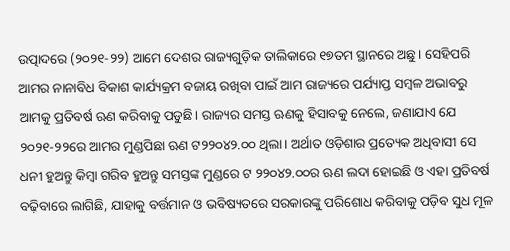ଉତ୍ପାଦରେ (୨୦୨୧-୨୨) ଆମେ ଦେଶର ରାଜ୍ୟଗୁଡ଼ିକ ତାଲିକାରେ ୧୭ତମ ସ୍ଥାନରେ ଅଛୁ। ସେହିପରି ଆମର ନାନାବିଧ ବିକାଶ କାର୍ଯ୍ୟକ୍ରମ ବଜାୟ ରଖିବା ପାଇଁ ଆମ ରାଜ୍ୟରେ ପର୍ଯ୍ୟାପ୍ତ ସମ୍ବଳ ଅଭାବରୁ ଆମକୁ ପ୍ରତିବର୍ଷ ଋଣ କରିବାକୁ ପଡୁଛି। ରାଜ୍ୟର ସମସ୍ତ ଋଣକୁ ହିସାବକୁ ନେଲେ, ଜଣାଯାଏ ଯେ ୨୦୨୧-୨୨ରେ ଆମର ମୁଣ୍ଡପିଛା ଋଣ ଟ୨୨୦୪୨.୦୦ ଥିଲା। ଅର୍ଥାତ ଓଡ଼ିଶାର ପ୍ରତ୍ୟେକ ଅଧିବାସୀ ସେ ଧନୀ ହୁଅନ୍ତୁ କିମ୍ବା ଗରିବ ହୁଅନ୍ତୁ ସମସ୍ତଙ୍କ ମୁଣ୍ଡରେ ଟ ୨୨୦୪୨.୦୦ର ଋଣ ଲଦା ହୋଇଛି ଓ ଏହା ପ୍ରତିବର୍ଷ ବଢ଼ିବାରେ ଲାଗିଛି, ଯାହାକୁ ବର୍ତ୍ତମାନ ଓ ଭବିଷ୍ୟତରେ ସରକାରଙ୍କୁ ପରିଶୋଧ କରିବାକୁ ପଡ଼ିବ ସୁଧ ମୂଳ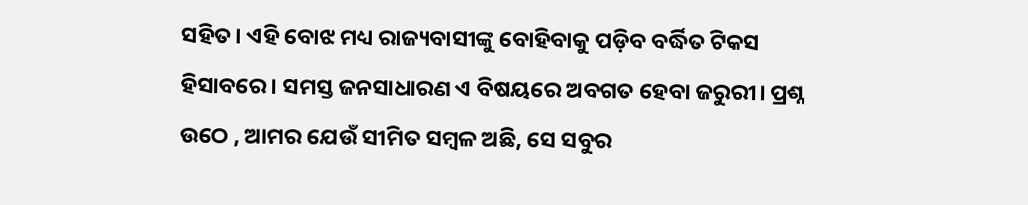ସହିତ। ଏହି ବୋଝ ମଧ୍ୟ ରାଜ୍ୟବାସୀଙ୍କୁ ବୋହିବାକୁ ପଡ଼ିବ ବର୍ଦ୍ଧିତ ଟିକସ ହିସାବରେ। ସମସ୍ତ ଜନସାଧାରଣ ଏ ବିଷୟରେ ଅବଗତ ହେବା ଜରୁରୀ। ପ୍ରଶ୍ନ ଉଠେ , ଆମର ଯେଉଁ ସୀମିତ ସମ୍ବଳ ଅଛି, ସେ ସବୁର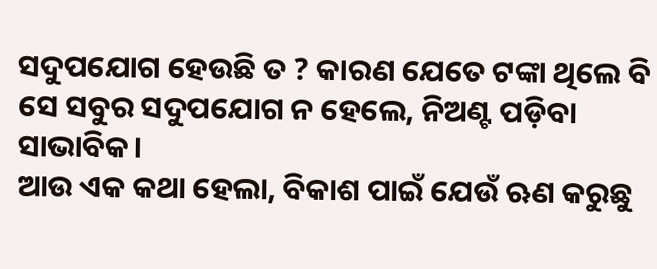ସଦୁପଯୋଗ ହେଉଛି ତ ? କାରଣ ଯେତେ ଟଙ୍କା ଥିଲେ ବି ସେ ସବୁର ସଦୁପଯୋଗ ନ ହେଲେ, ନିଅଣ୍ଟ ପଡ଼ିବା ସାଭାବିକ।
ଆଉ ଏକ କଥା ହେଲା, ବିକାଶ ପାଇଁ ଯେଉଁ ଋଣ କରୁଛୁ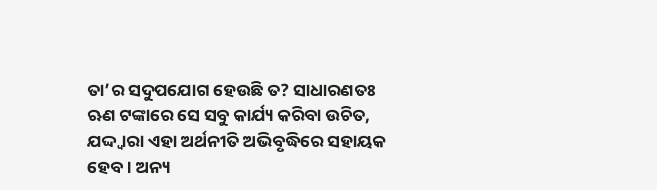ତା’ର ସଦୁପଯୋଗ ହେଉଛି ତ? ସାଧାରଣତଃ ଋଣ ଟଙ୍କାରେ ସେ ସବୁ କାର୍ଯ୍ୟ କରିବା ଉଚିତ, ଯଦ୍ଦ୍ବାରା ଏହା ଅର୍ଥନୀତି ଅଭିବୃଦ୍ଧିରେ ସହାୟକ ହେବ। ଅନ୍ୟ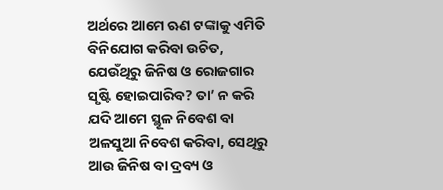ଅର୍ଥରେ ଆମେ ଋଣ ଟଙ୍କାକୁ ଏମିତି ବିନିଯୋଗ କରିବା ଉଚିତ, ଯେଉଁଥିରୁ ଜିନିଷ ଓ ରୋଜଗାର ସୃଷ୍ଟି ହୋଇପାରିବ? ତା’ ନ କରି ଯଦି ଆମେ ସ୍ଥୂଳ ନିବେଶ ବା ଅଳସୁଆ ନିବେଶ କରିବା, ସେଥିରୁ ଆଉ ଜିନିଷ ବା ଦ୍ରବ୍ୟ ଓ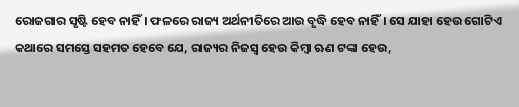ରୋଜଗାର ସୃଷ୍ଟି ହେବ ନାହିଁ। ଫଳରେ ରାଜ୍ୟ ଅର୍ଥନୀତିରେ ଆଉ ବୃଦ୍ଧି ହେବ ନାହିଁ। ସେ ଯାହା ହେଉ ଗୋଟିଏ କଥାରେ ସମସ୍ତେ ସହମତ ହେବେ ଯେ, ରାଜ୍ୟର ନିଜସ୍ବ ହେଉ କିମ୍ବା ଋଣ ଟଙ୍କା ହେଉ,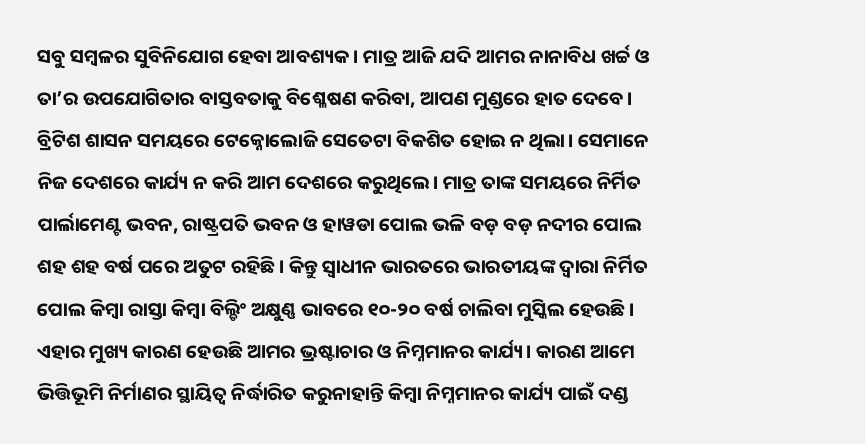ସବୁ ସମ୍ବଳର ସୁବିନିଯୋଗ ହେବା ଆବଶ୍ୟକ। ମାତ୍ର ଆଜି ଯଦି ଆମର ନାନାବିଧ ଖର୍ଚ୍ଚ ଓ ତା’ର ଉପଯୋଗିତାର ବାସ୍ତବତାକୁ ବିଶ୍ଳେଷଣ କରିବା, ଆପଣ ମୁଣ୍ଡରେ ହାତ ଦେବେ।
ବ୍ରିଟିଶ ଶାସନ ସମୟରେ ଟେକ୍ନୋଲୋଜି ସେତେଟା ବିକଶିତ ହୋଇ ନ ଥିଲା। ସେମାନେ ନିଜ ଦେଶରେ କାର୍ଯ୍ୟ ନ କରି ଆମ ଦେଶରେ କରୁଥିଲେ। ମାତ୍ର ତାଙ୍କ ସମୟରେ ନିର୍ମିତ ପାର୍ଲାମେଣ୍ଟ ଭବନ, ରାଷ୍ଟ୍ରପତି ଭବନ ଓ ହାୱଡା ପୋଲ ଭଳି ବଡ଼ ବଡ଼ ନଦୀର ପୋଲ ଶହ ଶହ ବର୍ଷ ପରେ ଅତୁଟ ରହିଛି। କିନ୍ତୁ ସ୍ବାଧୀନ ଭାରତରେ ଭାରତୀୟଙ୍କ ଦ୍ୱାରା ନିର୍ମିତ ପୋଲ କିମ୍ବା ରାସ୍ତା କିମ୍ବା ବିଲ୍ଡିଂ ଅକ୍ଷୁଣ୍ଣ ଭାବରେ ୧୦-୨୦ ବର୍ଷ ଚାଲିବା ମୁସ୍କିଲ ହେଉଛି। ଏହାର ମୁଖ୍ୟ କାରଣ ହେଉଛି ଆମର ଭ୍ରଷ୍ଟାଚାର ଓ ନିମ୍ନମାନର କାର୍ଯ୍ୟ। କାରଣ ଆମେ ଭିତ୍ତିଭୂମି ନିର୍ମାଣର ସ୍ଥାୟିତ୍ୱ ନିର୍ଦ୍ଧାରିତ କରୁନାହାନ୍ତି କିମ୍ବା ନିମ୍ନମାନର କାର୍ଯ୍ୟ ପାଇଁ ଦଣ୍ଡ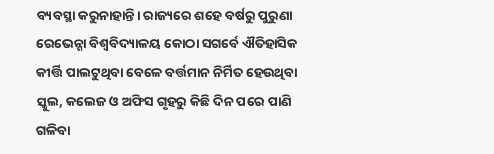ବ୍ୟବସ୍ଥା କରୁନାହାନ୍ତି। ରାଜ୍ୟରେ ଶହେ ବର୍ଷରୁ ପୁରୁଣା ରେଭେନ୍ଶା ବିଶ୍ୱବିଦ୍ୟାଳୟ କୋଠା ସଗର୍ବେ ଐତିହାସିକ କୀର୍ତ୍ତି ପାଲଟୁଥିବା ବେଳେ ବର୍ତ୍ତମାନ ନିର୍ମିତ ହେଉଥିବା ସ୍କୁଲ, କଲେଜ ଓ ଅଫିସ ଗୃହରୁ କିଛି ଦିନ ପରେ ପାଣି ଗଳିବା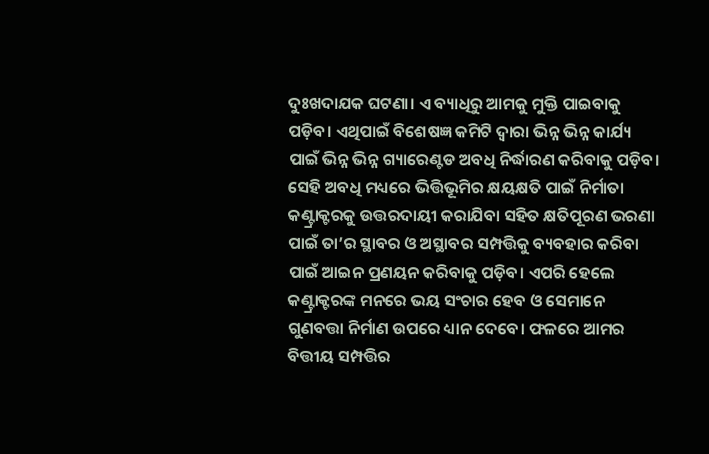ଦୁଃଖଦାଯକ ଘଟଣା। ଏ ବ୍ୟାଧିରୁ ଆମକୁ ମୁକ୍ତି ପାଇବାକୁ ପଡ଼ିବ। ଏଥିପାଇଁ ବିଶେଷଜ୍ଞ କମିଟି ଦ୍ୱାରା ଭିନ୍ନ ଭିନ୍ନ କାର୍ଯ୍ୟ ପାଇଁ ଭିନ୍ନ ଭିନ୍ନ ଗ୍ୟାରେଣ୍ଟଡ ଅବଧି ନିର୍ଦ୍ଧାରଣ କରିବାକୁ ପଡ଼ିବ। ସେହି ଅବଧି ମଧ୍ୟରେ ଭିତ୍ତିଭୂମିର କ୍ଷୟକ୍ଷତି ପାଇଁ ନିର୍ମାତା କଣ୍ଟ୍ରାକ୍ଟରକୁ ଉତ୍ତରଦାୟୀ କରାଯିବା ସହିତ କ୍ଷତିପୂରଣ ଭରଣା ପାଇଁ ତା’ର ସ୍ଥାବର ଓ ଅସ୍ଥାବର ସମ୍ପତ୍ତିକୁ ବ୍ୟବହାର କରିବା ପାଇଁ ଆଇନ ପ୍ରଣୟନ କରିବାକୁ ପଡ଼ିବ। ଏପରି ହେଲେ କଣ୍ଟ୍ରାକ୍ଟରଙ୍କ ମନରେ ଭୟ ସଂଚାର ହେବ ଓ ସେମାନେ ଗୁଣବତ୍ତା ନିର୍ମାଣ ଉପରେ ଧ୍ୟାନ ଦେବେ। ଫଳରେ ଆମର ବିତ୍ତୀୟ ସମ୍ପତ୍ତିର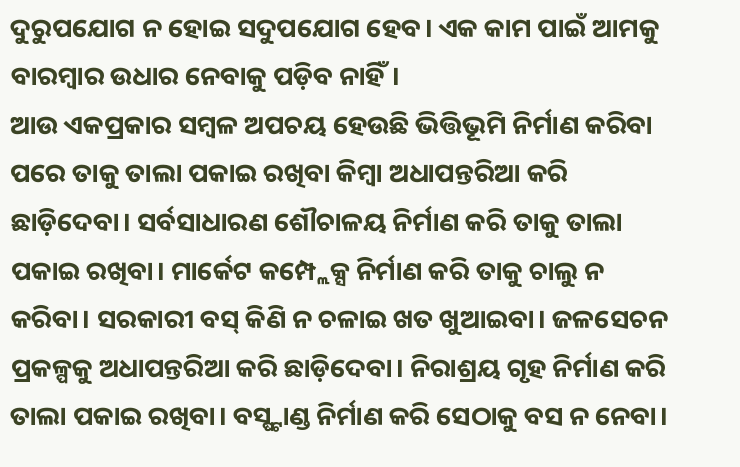ଦୁରୁପଯୋଗ ନ ହୋଇ ସଦୁପଯୋଗ ହେବ। ଏକ କାମ ପାଇଁ ଆମକୁ ବାରମ୍ବାର ଉଧାର ନେବାକୁ ପଡ଼ିବ ନାହିଁ।
ଆଉ ଏକପ୍ରକାର ସମ୍ବଳ ଅପଚୟ ହେଉଛି ଭିତ୍ତିଭୂମି ନିର୍ମାଣ କରିବା ପରେ ତାକୁ ତାଲା ପକାଇ ରଖିବା କିମ୍ବା ଅଧାପନ୍ତରିଆ କରି ଛାଡ଼ିଦେବା। ସର୍ବସାଧାରଣ ଶୌଚାଳୟ ନିର୍ମାଣ କରି ତାକୁ ତାଲା ପକାଇ ରଖିବା। ମାର୍କେଟ କମ୍ପ୍ଲେକ୍ସ ନିର୍ମାଣ କରି ତାକୁ ଚାଲୁ ନ କରିବା। ସରକାରୀ ବସ୍ କିଣି ନ ଚଳାଇ ଖତ ଖୁଆଇବା। ଜଳସେଚନ ପ୍ରକଳ୍ପକୁ ଅଧାପନ୍ତରିଆ କରି ଛାଡ଼ିଦେବା। ନିରାଶ୍ରୟ ଗୃହ ନିର୍ମାଣ କରି ତାଲା ପକାଇ ରଖିବା। ବସ୍ଷ୍ଟାଣ୍ଡ ନିର୍ମାଣ କରି ସେଠାକୁ ବସ ନ ନେବା।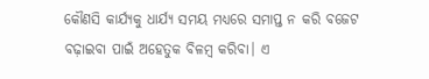କୌଣସି କାର୍ଯ୍ୟକୁ ଧାର୍ଯ୍ୟ ସମୟ ମଧ୍ୟରେ ସମାପ୍ତ ନ କରି ବଜେଟ ବଢ଼ାଇବା ପାଇଁ ଅହେତୁକ ବିଳମ୍ବ କରିବା। ଏ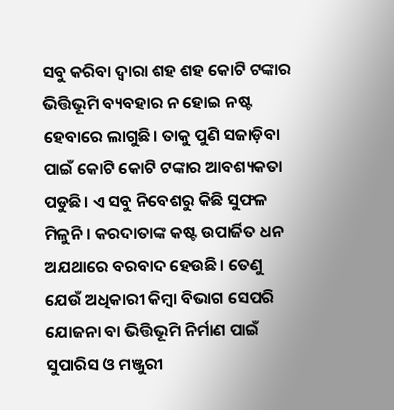ସବୁ କରିବା ଦ୍ୱାରା ଶହ ଶହ କୋଟି ଟଙ୍କାର ଭିତ୍ତିଭୂମି ବ୍ୟବହାର ନ ହୋଇ ନଷ୍ଟ ହେବାରେ ଲାଗୁଛି। ତାକୁ ପୁଣି ସଜାଡ଼ିବା ପାଇଁ କୋଟି କୋଟି ଟଙ୍କାର ଆବଶ୍ୟକତା ପଡୁଛି। ଏ ସବୁ ନିବେଶରୁ କିଛି ସୁଫଳ ମିଳୁନି। କରଦାତାଙ୍କ କଷ୍ଟ ଉପାର୍ଜିତ ଧନ ଅଯଥାରେ ବରବାଦ ହେଉଛି। ତେଣୁ ଯେଉଁ ଅଧିକାରୀ କିମ୍ବା ବିଭାଗ ସେପରି ଯୋଜନା ବା ଭିତ୍ତିଭୂମି ନିର୍ମାଣ ପାଇଁ ସୁପାରିସ ଓ ମଞ୍ଜୁରୀ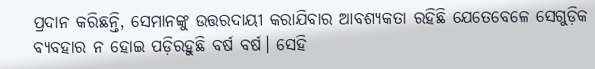ପ୍ରଦାନ କରିଛନ୍ତି, ସେମାନଙ୍କୁ ଉତ୍ତରଦାୟୀ କରାଯିବାର ଆବଶ୍ୟକତା ରହିଛି ଯେତେବେଳେ ସେଗୁଡ଼ିକ ବ୍ୟବହାର ନ ହୋଇ ପଡ଼ିରହୁଛି ବର୍ଷ ବର୍ଷ। ସେହି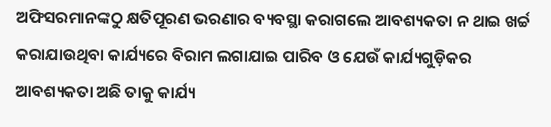ଅଫିସରମାନଙ୍କଠୁ କ୍ଷତିପୂରଣ ଭରଣାର ବ୍ୟବସ୍ଥା କରାଗଲେ ଆବଶ୍ୟକତା ନ ଥାଇ ଖର୍ଚ୍ଚ କରାଯାଉଥିବା କାର୍ଯ୍ୟରେ ବିରାମ ଲଗାଯାଇ ପାରିବ ଓ ଯେଉଁ କାର୍ଯ୍ୟଗୁଡ଼ିକର ଆବଶ୍ୟକତା ଅଛି ତାକୁ କାର୍ଯ୍ୟ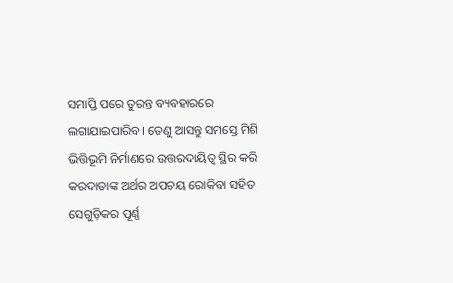ସମାପ୍ତି ପରେ ତୁରନ୍ତ ବ୍ୟବହାରରେ ଲଗାଯାଇପାରିବ। ତେଣୁ ଆସନ୍ତୁ ସମସ୍ତେ ମିଶି ଭିତ୍ତିଭୂମି ନିର୍ମାଣରେ ଉତ୍ତରଦାୟିତ୍ୱ ସ୍ଥିର କରି କରଦାତାଙ୍କ ଅର୍ଥର ଅପଚୟ ରୋକିବା ସହିତ ସେଗୁଡ଼ିକର ପୂର୍ଣ୍ଣ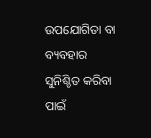ଉପଯୋଗିତା ବା ବ୍ୟବହାର ସୁନିଶ୍ଚିତ କରିବା ପାଇଁ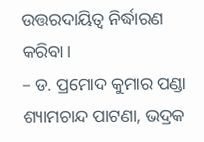ଉତ୍ତରଦାୟିତ୍ୱ ନିର୍ଦ୍ଧାରଣ କରିବା।
– ଡ. ପ୍ରମୋଦ କୁମାର ପଣ୍ଡା
ଶ୍ୟାମଚାନ୍ଦ ପାଟଣା, ଭଦ୍ରକ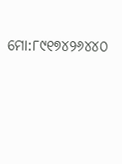ମୋ:୮୯୧୭୪୨୬୪୪୦